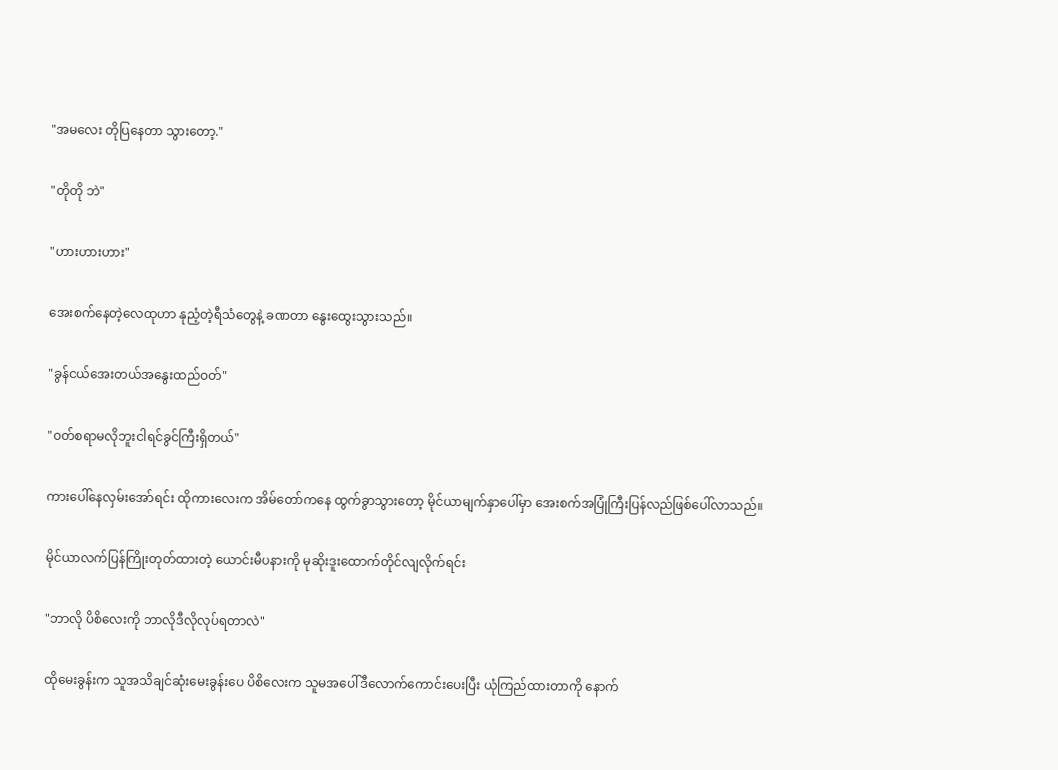"အမလေး တိုပြနေတာ သွားတော့."

"တိုတို ဘဲ"

"ဟားဟားဟား"

အေးစက်နေတဲ့လေထုဟာ နုညံ့တဲ့ရီသံတွေနဲ့ ခဏတာ နွေးထွေးသွားသည်။

"ခွန်ငယ်အေးတယ်အနွေးထည်ဝတ်"

"ဝတ်စရာမလိုဘူးငါရင်ခွင်ကြီးရှိတယ်"

ကားပေါ်နေလှမ်းအော်ရင်း ထိုကားလေးက အိမ်တော်ကနေ ထွက်ခွာသွားတော့ မိုင်ယာမျက်နှာပေါ်မှာ အေးစက်အပြုံကြီးပြန်လည်ဖြစ်ပေါ်လာသည်။

မိုင်ယာလက်ပြန်ကြိုးတုတ်ထားတဲ့ ယောင်းမီပနားကို မုဆိုးဒူးထောက်တိုင်လျလိုက်ရင်း

"ဘာလို ပိစိလေးကို ဘာလိုဒီလိုလုပ်ရတာလဲ"

ထိုမေးခွန်းက သူအသိချင်ဆုံးမေးခွန်းပေ ပိစိလေးက သူမအပေါ်ဒီလောက်ကောင်းပေးပြီး ယုံကြည်ထားတာကို နောက်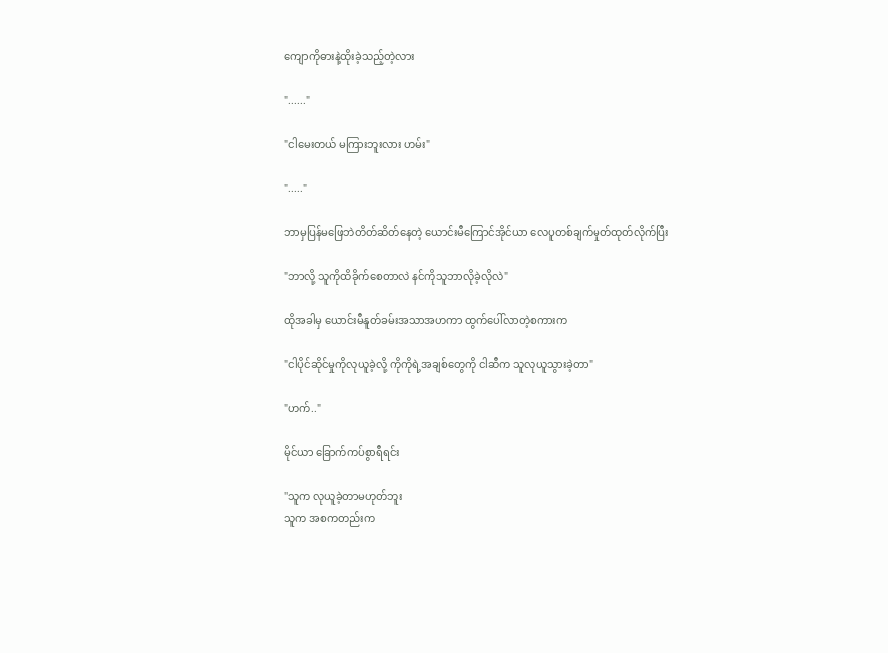ကျောကိုဓားနဲ့ထိုးခဲ့သည့်တဲ့လား

"......"

"ငါမေးတယ် မကြားဘူးလား ဟမ်း"

"....."

ဘာမှပြန်မဖြေဘဲတိတ်ဆိတ်နေတဲ့ ယောင်းမီကြောင်အိုင်ယာ လေပူတစ်ချက်မှုတ်ထုတ်လိုက်ပြီး

"ဘာလို့ သူကိုထိခိုက်စေတာလဲ နင်ကိုသူဘာလိုခဲ့လိုလဲ"

ထိုအခါမှ ယောင်းမီနူတ်ခမ်းအသာအဟကာ ထွက်ပေါ်လာတဲ့စကားက

"ငါပိုင်ဆိုင်မှုကိုလုယူခဲ့လို့ ကိုကိုရဲ့အချစ်တွေကို ငါဆီက သူလုယူသွားခဲ့တာ"

"ဟက်.."

မိုင်ယာ ခြောက်ကပ်စွာရီရင်း

''သူက လုယူခဲ့တာမဟုတ်ဘူး
သူက အစကတည်းက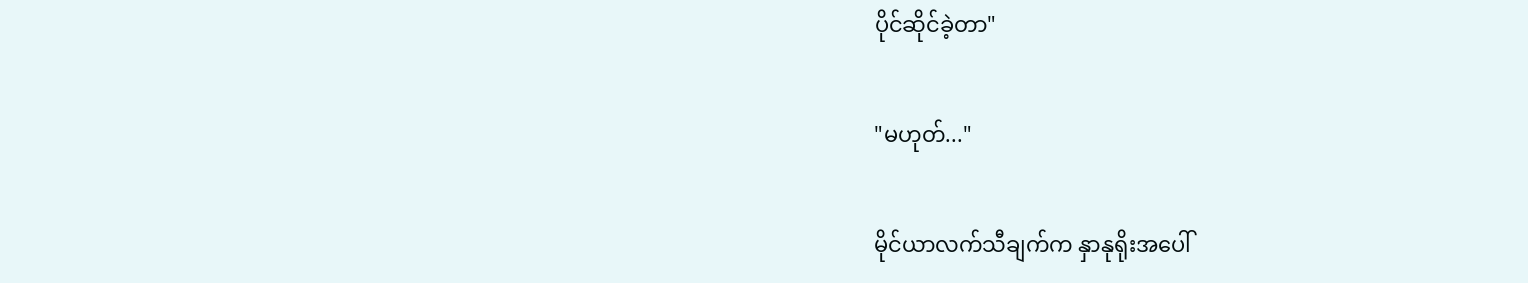ပိုင်ဆိုင်ခဲ့တာ"

"မဟုတ်..."

မိုင်ယာလက်သီချက်က နှာနုရိုးအပေါ်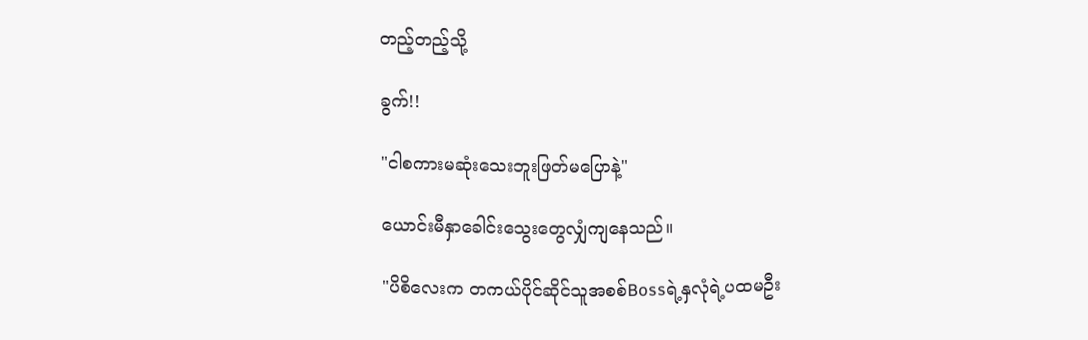တည့်တည့်သို့

ခွက်!!

"ငါစကားမဆုံးသေးဘူးဖြတ်မပြောနဲ့"

ယောင်းမီနှာခေါင်းသွေးတွေလျှံကျနေသည်။

"ပိစိလေးက တကယ်ပိုင်ဆိုင်သူအစစ်Bossရဲ့နှလုံရဲ့ပထမဦး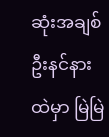ဆုံးအချစ်ဦးနင်နားထဲမှာ မြဲမြဲ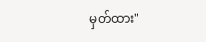မှတ်ထား"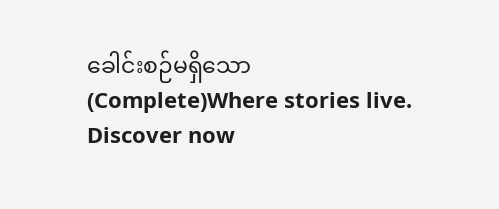ခေါင်းစဉ်မရှိသော (Complete)Where stories live. Discover now